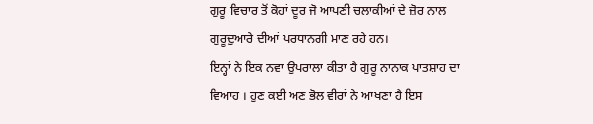ਗੁਰੂ ਵਿਚਾਰ ਤੋਂ ਕੋਹਾਂ ਦੂਰ ਜੋ ਆਪਣੀ ਚਲਾਕੀਆਂ ਦੇ ਜ਼ੋਰ ਨਾਲ
ਗੁਰੂਦੁਆਰੇ ਦੀਆਂ ਪਰਧਾਨਗੀ ਮਾਣ ਰਹੇ ਹਨ।
ਇਨ੍ਹਾਂ ਨੇ ਇਕ ਨਵਾ ਉਪਰਾਲਾ ਕੀਤਾ ਹੈ ਗੁਰੂ ਨਾਨਾਕ ਪਾਤਸ਼ਾਹ ਦਾ
ਵਿਆਹ । ਹੁਣ ਕਈ ਅਣ ਭੋਲ ਵੀਰਾਂ ਨੇ ਆਖਣਾ ਹੈ ਇਸ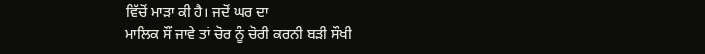ਵਿੱਚੋਂ ਮਾੜਾ ਕੀ ਹੈ। ਜਦੋਂ ਘਰ ਦਾ
ਮਾਲਿਕ ਸੌਂ ਜਾਵੇ ਤਾਂ ਚੋਰ ਨੂੰ ਚੋਰੀ ਕਰਨੀ ਬੜੀ ਸੌਖੀ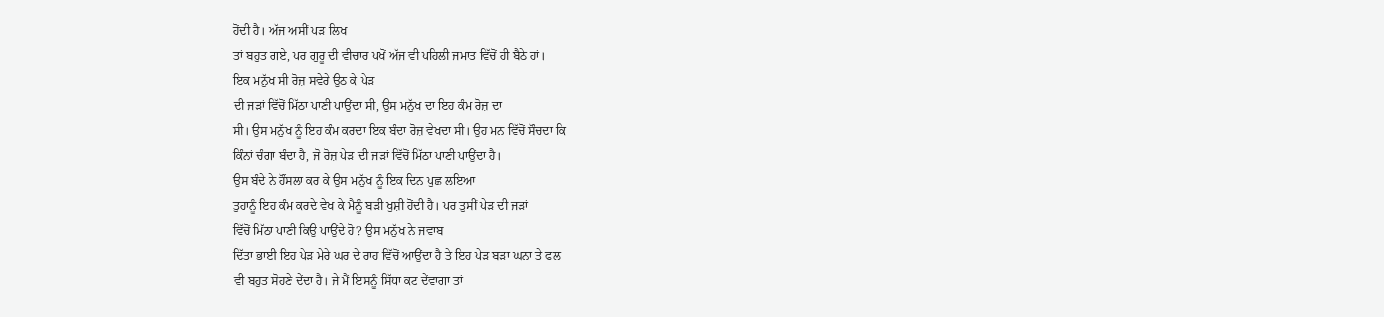ਹੋਂਦੀ ਹੈ। ਅੱਜ ਅਸੀਂ ਪੜ ਲਿਖ
ਤਾਂ ਬਹੁਤ ਗਏ, ਪਰ ਗੁਰੂ ਦੀ ਵੀਚਾਰ ਪਖੋਂ ਅੱਜ ਵੀ ਪਹਿਲੀ ਜਮਾਤ ਵਿੱਚੋਂ ਹੀ ਬੈਠੇ ਹਾਂ।
ਇਕ ਮਨੁੱਖ ਸੀ ਰੋਜ਼ ਸਵੇਰੇ ਉਠ ਕੇ ਪੇੜ
ਦੀ ਜੜਾਂ ਵਿੱਚੋਂ ਮਿੱਠਾ ਪਾਣੀ ਪਾਉਂਦਾ ਸੀ, ਉਸ ਮਨੁੱਖ ਦਾ ਇਹ ਕੰਮ ਰੋਜ਼ ਦਾ
ਸੀ। ਉਸ ਮਨੁੱਖ ਨੂੰ ਇਹ ਕੰਮ ਕਰਦਾ ਇਕ ਬੰਦਾ ਰੋਜ਼ ਵੇਖਦਾ ਸੀ। ਉਹ ਮਨ ਵਿੱਚੋਂ ਸੌਚਦਾ ਕਿ
ਕਿੰਨਾਂ ਚੰਗਾ ਬੰਦਾ ਹੈ, ਜੋ ਰੋਜ਼ ਪੇੜ ਦੀ ਜੜਾਂ ਵਿੱਚੋਂ ਮਿੱਠਾ ਪਾਣੀ ਪਾਉਂਦਾ ਹੈ।
ਉਸ ਬੰਦੇ ਨੇ ਹੌਂਸਲਾ ਕਰ ਕੇ ਉਸ ਮਨੁੱਖ ਨੂੰ ਇਕ ਦਿਨ ਪੁਛ ਲਇਆ
ਤੁਹਾਨੂੰ ਇਹ ਕੰਮ ਕਰਦੇ ਵੇਖ ਕੇ ਮੈਨੂੰ ਬੜੀ ਖੁਸ਼ੀ ਹੋਂਦੀ ਹੈ। ਪਰ ਤੁਸੀਂ ਪੇੜ ਦੀ ਜੜਾਂ
ਵਿੱਚੋਂ ਮਿੱਠਾ ਪਾਣੀ ਕਿਉ ਪਾਉਂਦੇ ਹੋ? ਉਸ ਮਨੁੱਖ ਨੇ ਜਵਾਬ
ਦਿੱਤਾ ਭਾਈ ਇਹ ਪੇੜ ਮੇਰੇ ਘਰ ਦੇ ਰਾਹ ਵਿੱਚੋਂ ਆਉਂਦਾ ਹੈ ਤੇ ਇਹ ਪੇੜ ਬੜਾ ਘਨਾ ਤੇ ਫਲ
ਵੀ ਬਹੁਤ ਸੋਹਣੇ ਦੇਂਦਾ ਹੈ। ਜੇ ਮੈਂ ਇਸਨੂੰ ਸਿੱਧਾ ਕਟ ਦੇਂਵਾਗਾ ਤਾਂ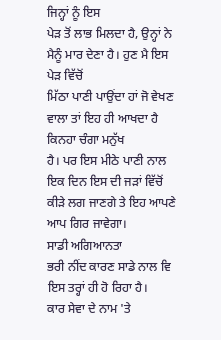ਜਿਨ੍ਹਾਂ ਨੂੰ ਇਸ
ਪੇੜ ਤੋਂ ਲਾਭ ਮਿਲਦਾ ਹੈ, ਉਨ੍ਹਾਂ ਨੇ ਮੈਨੂੰ ਮਾਰ ਦੇਣਾ ਹੈ। ਹੁਣ ਮੈ ਇਸ ਪੇੜ ਵਿੱਚੋਂ
ਮਿੱਠਾ ਪਾਣੀ ਪਾਉਂਦਾ ਹਾਂ ਜੋ ਵੇਖਣ ਵਾਲਾ ਤਾਂ ਇਹ ਹੀ ਆਖਦਾ ਹੈ ਕਿਨਹਾ ਚੰਗਾ ਮਨੁੱਖ
ਹੈ। ਪਰ ਇਸ ਮੀਠੇ ਪਾਣੀ ਨਾਲ ਇਕ ਦਿਨ ਇਸ ਦੀ ਜੜਾਂ ਵਿੱਚੋਂ ਕੀੜੇ ਲਗ ਜਾਣਗੇ ਤੇ ਇਹ ਆਪਣੇ
ਆਪ ਗਿਰ ਜਾਵੇਗਾ।
ਸਾਡੀ ਅਗਿਆਨਤਾ
ਭਰੀ ਨੀਂਦ ਕਾਰਣ ਸਾਡੇ ਨਾਲ ਵਿ ਇਸ ਤਰ੍ਹਾਂ ਹੀ ਹੋ ਰਿਹਾ ਹੈ।
ਕਾਰ ਸੇਵਾ ਦੇ ਨਾਮ 'ਤੇ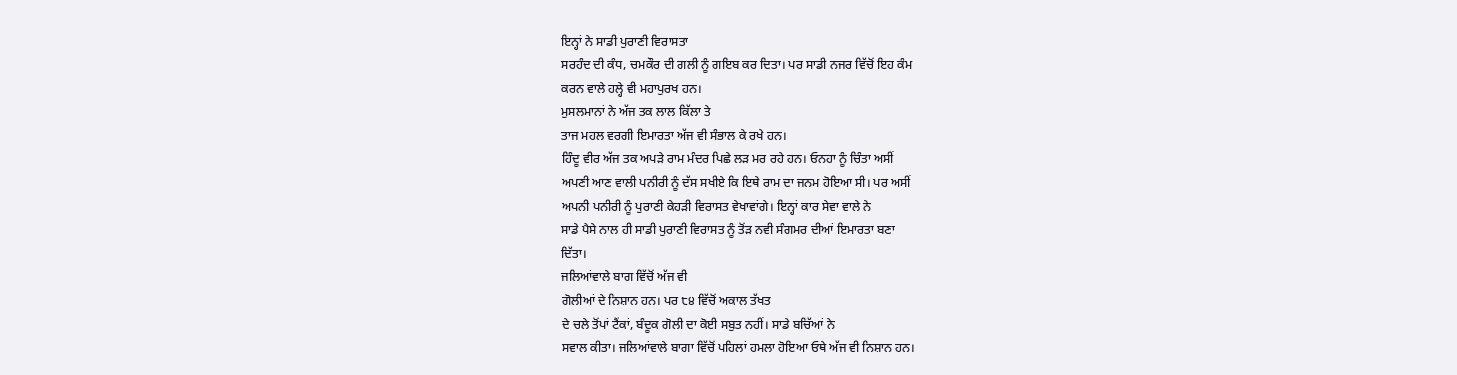ਇਨ੍ਹਾਂ ਨੇ ਸਾਡੀ ਪੁਰਾਣੀ ਵਿਰਾਸਤਾ
ਸਰਹੰਦ ਦੀ ਕੰਧ, ਚਮਕੌਰ ਦੀ ਗਲੀ ਨੂੰ ਗਇਬ ਕਰ ਦਿਤਾ। ਪਰ ਸਾਡੀ ਨਜਰ ਵਿੱਚੋਂ ਇਹ ਕੰਮ
ਕਰਨ ਵਾਲੇ ਹਲ੍ਹੇ ਵੀ ਮਹਾਪੁਰਖ ਹਨ।
ਮੁਸਲਮਾਨਾਂ ਨੇ ਅੱਜ ਤਕ ਲਾਲ ਕਿੱਲਾ ਤੇ
ਤਾਜ ਮਹਲ ਵਰਗੀ ਇਮਾਰਤਾ ਅੱਜ ਵੀ ਸੰਭਾਲ ਕੇ ਰਖੇ ਹਨ।
ਹਿੰਦੂ ਵੀਰ ਅੱਜ ਤਕ ਅਪੜੇ ਰਾਮ ਮੰਦਰ ਪਿਛੇ ਲੜ ਮਰ ਰਹੇ ਹਨ। ਓਨਹਾ ਨੂੰ ਚਿੰਤਾ ਅਸੀਂ
ਅਪਣੀ ਆਣ ਵਾਲੀ ਪਨੀਰੀ ਨੂੰ ਦੱਸ ਸਖੀਏ ਕਿ ਇਥੇ ਰਾਮ ਦਾ ਜਨਮ ਹੋਇਆ ਸੀ। ਪਰ ਅਸੀਂ
ਅਪਨੀ ਪਨੀਰੀ ਨੂੰ ਪੁਰਾਣੀ ਕੇਹੜੀ ਵਿਰਾਸਤ ਵੇਖਾਵਾਂਗੇ। ਇਨ੍ਹਾਂ ਕਾਰ ਸੇਵਾ ਵਾਲੇ ਨੇ
ਸਾਡੇ ਪੈਸੇ ਨਾਲ ਹੀ ਸਾਡੀ ਪੁਰਾਣੀ ਵਿਰਾਸਤ ਨੂੰ ਤੋਂੜ ਨਵੀ ਸੰਗਮਰ ਦੀਆਂ ਇਮਾਰਤਾ ਬਣਾ
ਦਿੱਤਾ।
ਜਲਿਆਂਵਾਲੇ ਬਾਗ ਵਿੱਚੋਂ ਅੱਜ ਵੀ
ਗੋਲੀਆਂ ਦੇ ਨਿਸ਼ਾਨ ਹਨ। ਪਰ ੮੪ ਵਿੱਚੋਂ ਅਕਾਲ ਤੱਖਤ
ਦੇ ਚਲੇ ਤੋਂਪਾਂ ਟੈਂਕਾਂ, ਬੰਦੂਕ ਗੋਲੀ ਦਾ ਕੋਈ ਸਬੁਤ ਨਹੀਂ। ਸਾਡੇ ਬਚਿੱਆਂ ਨੇ
ਸਵਾਲ ਕੀਤਾ। ਜਲਿਆਂਵਾਲੇ ਬਾਗਾ ਵਿੱਚੋਂ ਪਹਿਲਾਂ ਹਮਲਾ ਹੋਇਆ ਓਥੇ ਅੱਜ ਵੀ ਨਿਸ਼ਾਨ ਹਨ।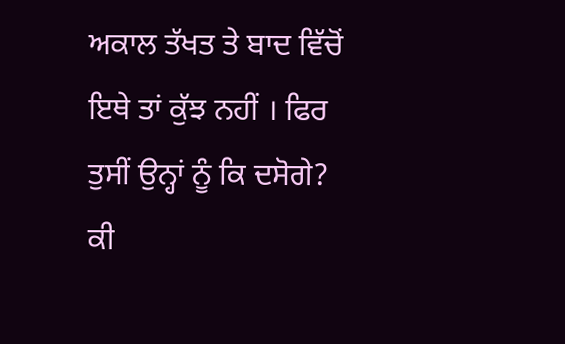ਅਕਾਲ ਤੱਖਤ ਤੇ ਬਾਦ ਵਿੱਚੋਂ ਇਥੇ ਤਾਂ ਕੁੱਝ ਨਹੀਂ । ਫਿਰ ਤੁਸੀਂ ਉਨ੍ਹਾਂ ਨੂੰ ਕਿ ਦਸੋਗੇ?
ਕੀ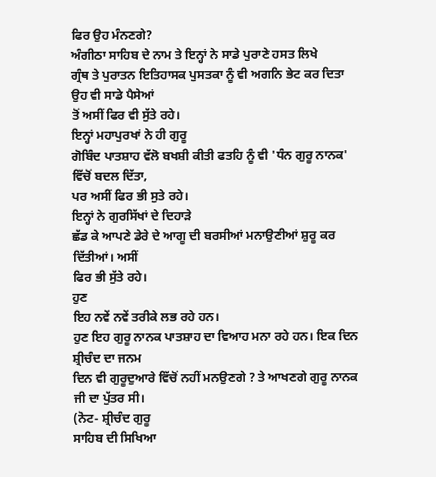ਫਿਰ ਉਹ ਮੰਨਣਗੇ?
ਅੰਗੀਠਾ ਸਾਹਿਬ ਦੇ ਨਾਮ ਤੇ ਇਨ੍ਹਾਂ ਨੇ ਸਾਡੇ ਪੁਰਾਣੇ ਹਸਤ ਲਿਖੇ
ਗ੍ਰੰਥ ਤੇ ਪੁਰਾਤਨ ਇਤਿਹਾਸਕ ਪੁਸਤਕਾ ਨੂੰ ਵੀ ਅਗਨਿ ਭੇਟ ਕਰ ਦਿਤਾ ਉਹ ਵੀ ਸਾਡੇ ਪੈਸੇਆਂ
ਤੋਂ ਅਸੀਂ ਫਿਰ ਵੀ ਸੁੱਤੇ ਰਹੇ।
ਇਨ੍ਹਾਂ ਮਹਾਪੁਰਖਾਂ ਨੇ ਹੀ ਗੁਰੂ
ਗੋਬਿੰਦ ਪਾਤਸ਼ਾਹ ਵੱਲੋ ਬਖਸ਼ੀ ਕੀਤੀ ਫਤਹਿ ਨੂੰ ਵੀ 'ਧੰਨ ਗੁਰੂ ਨਾਨਕ' ਵਿੱਚੋਂ ਬਦਲ ਦਿੱਤਾ,
ਪਰ ਅਸੀਂ ਫਿਰ ਭੀ ਸੁਤੇ ਰਹੇ।
ਇਨ੍ਹਾਂ ਨੇ ਗੁਰਸਿੱਖਾਂ ਦੇ ਦਿਹਾੜੇ
ਛੱਡ ਕੇ ਆਪਣੇ ਡੇਰੇ ਦੇ ਆਗੂ ਦੀ ਬਰਸੀਆਂ ਮਨਾਉਣੀਆਂ ਸ਼ੁਰੂ ਕਰ ਦਿੱਤੀਆਂ। ਅਸੀਂ
ਫਿਰ ਭੀ ਸੁੱਤੇ ਰਹੇ।
ਹੁਣ
ਇਹ ਨਵੇਂ ਨਵੇਂ ਤਰੀਕੇ ਲਭ ਰਹੇ ਹਨ।
ਹੁਣ ਇਹ ਗੁਰੂ ਨਾਨਕ ਪਾਤਸ਼ਾਹ ਦਾ ਵਿਆਹ ਮਨਾ ਰਹੇ ਹਨ। ਇਕ ਦਿਨ ਸ਼੍ਰੀਚੰਦ ਦਾ ਜਨਮ
ਦਿਨ ਵੀ ਗੁਰੂਦੁਆਰੇ ਵਿੱਚੋਂ ਨਹੀਂ ਮਨਉਣਗੇ ? ਤੇ ਆਖਣਗੇ ਗੁਰੂ ਨਾਨਕ ਜੀ ਦਾ ਪੁੱਤਰ ਸੀ।
(ਨੋਟ- ਸ਼੍ਰੀਚੰਦ ਗੁਰੂ
ਸਾਹਿਬ ਦੀ ਸਿਖਿਆ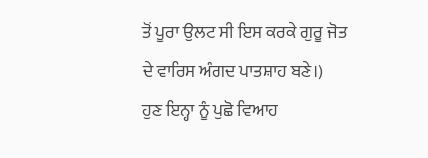ਤੋਂ ਪੂਰਾ ਉਲਟ ਸੀ ਇਸ ਕਰਕੇ ਗੁਰੂ ਜੋਤ ਦੇ ਵਾਰਿਸ ਅੰਗਦ ਪਾਤਸ਼ਾਹ ਬਣੇ।)
ਹੁਣ ਇਨ੍ਹਾ ਨੂੰ ਪੁਛੋ ਵਿਆਹ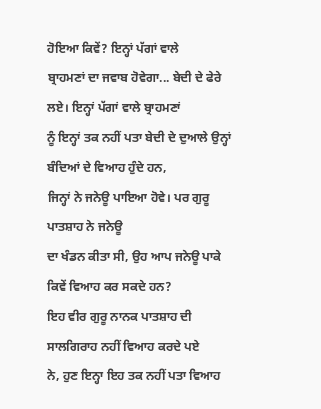ਹੋਇਆ ਕਿਵੇਂ? ਇਨ੍ਹਾਂ ਪੱਗਾਂ ਵਾਲੇ
ਬ੍ਰਾਹਮਣਾਂ ਦਾ ਜਵਾਬ ਹੋਵੇਗਾ... ਬੇਦੀ ਦੇ ਫੇਰੇ ਲਏ। ਇਨ੍ਹਾਂ ਪੱਗਾਂ ਵਾਲੇ ਬ੍ਰਾਹਮਣਾਂ
ਨੂੰ ਇਨ੍ਹਾਂ ਤਕ ਨਹੀਂ ਪਤਾ ਬੇਦੀ ਦੇ ਦੁਆਲੇ ਉਨ੍ਹਾਂ ਬੰਦਿਆਂ ਦੇ ਵਿਆਹ ਹੁੰਦੇ ਹਨ,
ਜਿਨ੍ਹਾਂ ਨੇ ਜਨੇਊ ਪਾਇਆ ਹੋਵੇ। ਪਰ ਗੁਰੂ ਪਾਤਸ਼ਾਹ ਨੇ ਜਨੇਊ
ਦਾ ਖੰਡਨ ਕੀਤਾ ਸੀ, ਉਹ ਆਪ ਜਨੇਊ ਪਾਕੇ ਕਿਵੇਂ ਵਿਆਹ ਕਰ ਸਕਦੇ ਹਨ?
ਇਹ ਵੀਰ ਗੁਰੂ ਨਾਨਕ ਪਾਤਸ਼ਾਹ ਦੀ ਸਾਲਗਿਰਾਹ ਨਹੀਂ ਵਿਆਹ ਕਰਦੇ ਪਏ
ਨੇ, ਹੁਣ ਇਨ੍ਹਾ ਇਹ ਤਕ ਨਹੀਂ ਪਤਾ ਵਿਆਹ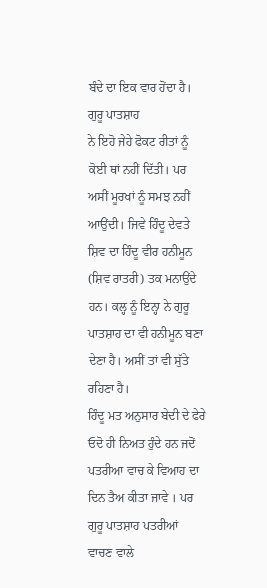ਬੰਦੇ ਦਾ ਇਕ ਵਾਰ ਹੋਂਦਾ ਹੈ। ਗੁਰੂ ਪਾਤਸ਼ਾਹ
ਨੇ ਇਹੋ ਜੇਹੇ ਫੋਕਟ ਰੀਤਾਂ ਨੂੰ ਕੋਈ ਥਾਂ ਨਹੀਂ ਦਿੱਤੀ। ਪਰ ਅਸੀਂ ਮੂਰਖਾਂ ਨੂੰ ਸਮਝ ਨਹੀਂ
ਆਉਂਦੀ। ਜਿਵੇ ਹਿੰਦੂ ਦੇਵਤੇ ਸ਼ਿਵ ਦਾ ਹਿੰਦੂ ਵੀਰ ਹਨੀਮੂਨ (ਸ਼ਿਵ ਰਾਤਰੀ) ਤਕ ਮਨਾਉਂਦੇ
ਹਨ। ਕਲ੍ਹ ਨੂੰ ਇਨ੍ਹਾ ਨੇ ਗੁਰੂ ਪਾਤਸ਼ਾਹ ਦਾ ਵੀ ਹਨੀਮੂਨ ਬਣਾ
ਦੇਣਾ ਹੈ। ਅਸੀਂ ਤਾਂ ਵੀ ਸੁੱਤੇ ਰਹਿਣਾ ਹੈ।
ਹਿੰਦੂ ਮਤ ਅਨੁਸਾਰ ਬੇਦੀ ਦੇ ਫੇਰੇ ਓਦੋ ਹੀ ਨਿਅਤ ਹੁੰਦੇ ਹਨ ਜਦੋਂ
ਪਤਰੀਆ ਵਾਚ ਕੇ ਵਿਆਹ ਦਾ ਦਿਨ ਤੈਅ ਕੀਤਾ ਜਾਵੇ । ਪਰ ਗੁਰੂ ਪਾਤਸ਼ਾਹ ਪਤਰੀਆਂ ਵਾਚਣ ਵਾਲੇ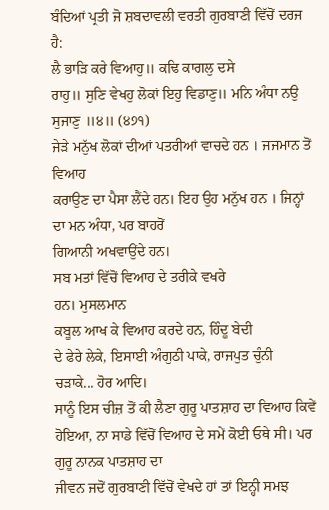ਬੰਦਿਆਂ ਪ੍ਰਤੀ ਜੋ ਸ਼ਬਦਾਵਲੀ ਵਰਤੀ ਗੁਰਬਾਣੀ ਵਿੱਚੋਂ ਦਰਜ ਹੈ:
ਲੈ ਭਾੜਿ ਕਰੇ ਵਿਆਹੁ॥ ਕਢਿ ਕਾਗਲੁ ਦਸੇ
ਰਾਹੁ॥ ਸੁਣਿ ਵੇਖਹੁ ਲੋਕਾਂ ਇਹੁ ਵਿਡਾਣੁ॥ ਮਨਿ ਅੰਧਾ ਨਉ ਸੁਜਾਣੁ ॥੪॥ (੪੭੧)
ਜੇੜੇ ਮਨੁੱਖ ਲੋਕਾਂ ਦੀਆਂ ਪਤਰੀਆਂ ਵਾਚਦੇ ਹਨ । ਜਜਮਾਨ ਤੋਂ ਵਿਆਹ
ਕਰਾਉਣ ਦਾ ਪੈਸਾ ਲੈਂਦੇ ਹਨ। ਇਹ ਉਹ ਮਨੁੱਖ ਹਨ । ਜਿਨ੍ਹਾਂ ਦਾ ਮਨ ਅੰਧਾ, ਪਰ ਬਾਹਰੋਂ
ਗਿਆਨੀ ਅਖਵਾਉਂਦੇ ਹਨ।
ਸਬ ਮਤਾਂ ਵਿੱਚੋਂ ਵਿਆਹ ਦੇ ਤਰੀਕੇ ਵਖਰੇ
ਹਨ। ਮੁਸਲਮਾਨ
ਕਬੂਲ ਆਖ ਕੇ ਵਿਆਹ ਕਰਦੇ ਹਨ, ਹਿੰਦੂ ਬੇਦੀ
ਦੇ ਫੇਰੇ ਲੇਕੇ, ਇਸਾਈ ਅੰਗੁਠੀ ਪਾਕੇ, ਰਾਜਪੁਤ ਚੁੰਨੀ
ਚੜਾਕੇ... ਹੋਰ ਆਦਿ।
ਸਾਨੂੰ ਇਸ ਚੀਜ਼ ਤੋਂ ਕੀ ਲੈਣਾ ਗੁਰੂ ਪਾਤਸ਼ਾਹ ਦਾ ਵਿਆਹ ਕਿਵੇਂ
ਹੋਇਆ, ਨਾ ਸਾਡੇ ਵਿੱਚੋਂ ਵਿਆਹ ਦੇ ਸਮੇਂ ਕੋਈ ਓਥੇ ਸੀ। ਪਰ ਗੁਰੂ ਨਾਨਕ ਪਾਤਸ਼ਾਹ ਦਾ
ਜੀਵਨ ਜਦੋਂ ਗੁਰਬਾਣੀ ਵਿੱਚੋਂ ਵੇਖਦੇ ਹਾਂ ਤਾਂ ਇਨ੍ਹੀ ਸਮਝ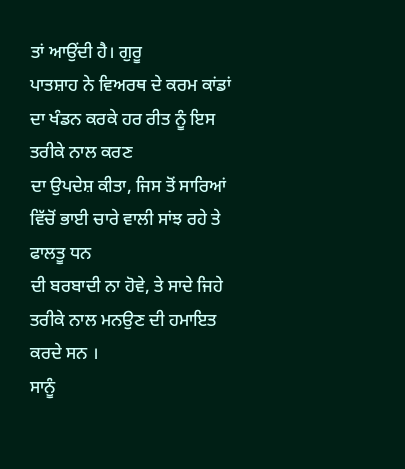ਤਾਂ ਆਉਂਦੀ ਹੈ। ਗੁਰੂ
ਪਾਤਸ਼ਾਹ ਨੇ ਵਿਅਰਥ ਦੇ ਕਰਮ ਕਾਂਡਾਂ ਦਾ ਖੰਡਨ ਕਰਕੇ ਹਰ ਰੀਤ ਨੂੰ ਇਸ ਤਰੀਕੇ ਨਾਲ ਕਰਣ
ਦਾ ਉਪਦੇਸ਼ ਕੀਤਾ, ਜਿਸ ਤੋਂ ਸਾਰਿਆਂ ਵਿੱਚੋਂ ਭਾਈ ਚਾਰੇ ਵਾਲੀ ਸਾਂਝ ਰਹੇ ਤੇ ਫਾਲਤੂ ਧਨ
ਦੀ ਬਰਬਾਦੀ ਨਾ ਹੋਵੇ, ਤੇ ਸਾਦੇ ਜਿਹੇ ਤਰੀਕੇ ਨਾਲ ਮਨਉਣ ਦੀ ਹਮਾਇਤ ਕਰਦੇ ਸਨ ।
ਸਾਨੂੰ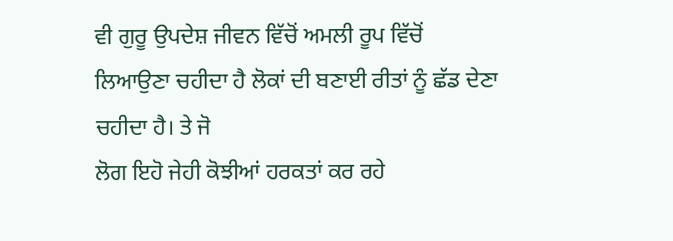ਵੀ ਗੁਰੂ ਉਪਦੇਸ਼ ਜੀਵਨ ਵਿੱਚੋਂ ਅਮਲੀ ਰੂਪ ਵਿੱਚੋਂ
ਲਿਆਉਣਾ ਚਹੀਦਾ ਹੈ ਲੋਕਾਂ ਦੀ ਬਣਾਈ ਰੀਤਾਂ ਨੂੰ ਛੱਡ ਦੇਣਾ ਚਹੀਦਾ ਹੈ। ਤੇ ਜੋ
ਲੋਗ ਇਹੋ ਜੇਹੀ ਕੋਝੀਆਂ ਹਰਕਤਾਂ ਕਰ ਰਹੇ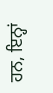ਹਨ, ਇਨ੍ਹਾਂ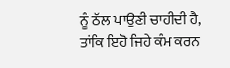ਨੂੰ ਠੱਲ ਪਾਉਣੀ ਚਾਹੀਦੀ ਹੈ,
ਤਾਂਕਿ ਇਹੋ ਜਿਹੇ ਕੰਮ ਕਰਨ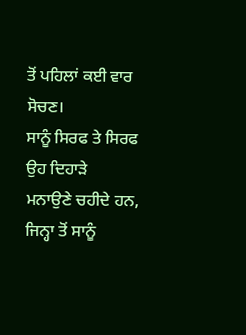ਤੋਂ ਪਹਿਲਾਂ ਕਈ ਵਾਰ ਸੋਚਣ।
ਸਾਨੂੰ ਸਿਰਫ ਤੇ ਸਿਰਫ ਉਹ ਦਿਹਾੜੇ
ਮਨਾਉਣੇ ਚਹੀਦੇ ਹਨ, ਜਿਨ੍ਹਾ ਤੋਂ ਸਾਨੂੰ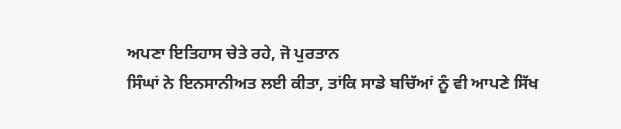ਅਪਣਾ ਇਤਿਹਾਸ ਚੇਤੇ ਰਹੇ, ਜੋ ਪੁਰਤਾਨ
ਸਿੰਘਾਂ ਨੇ ਇਨਸਾਨੀਅਤ ਲਈ ਕੀਤਾ, ਤਾਂਕਿ ਸਾਡੇ ਬਚਿੱਆਂ ਨੂੰ ਵੀ ਆਪਣੇ ਸਿੱਖ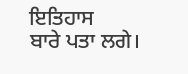ਇਤਿਹਾਸ
ਬਾਰੇ ਪਤਾ ਲਗੇ।